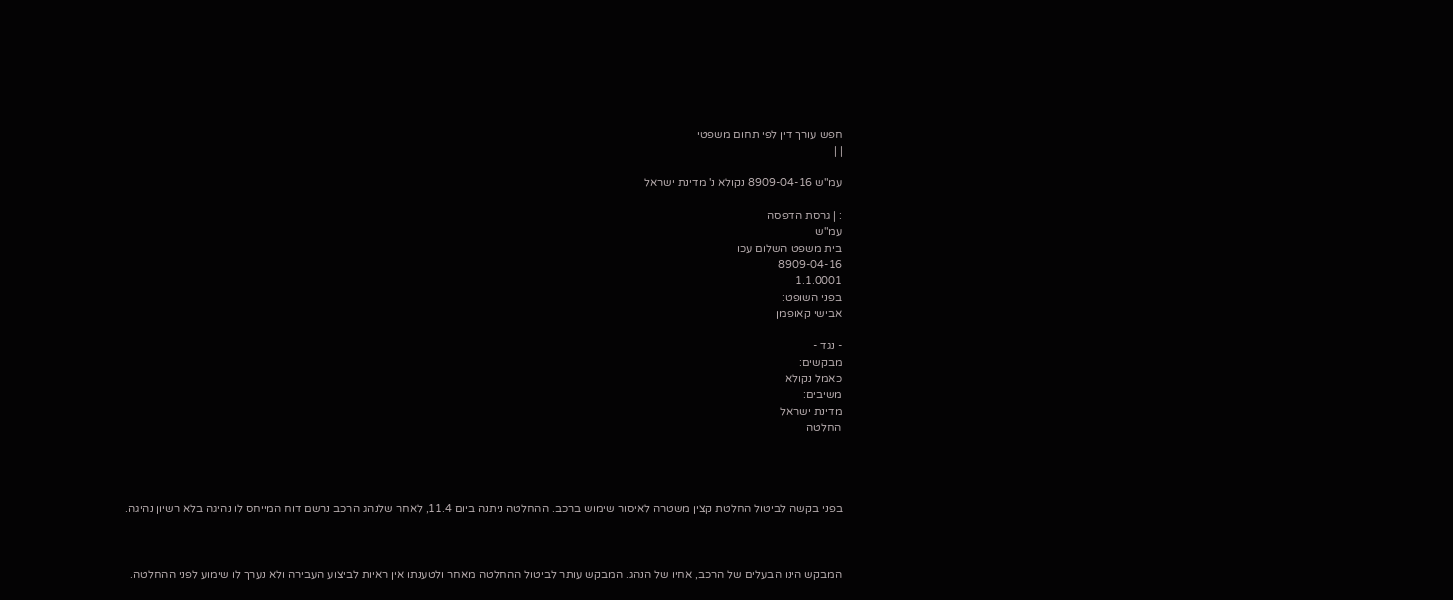חפש עורך דין לפי תחום משפטי
| |

עמ"ש 8909-04-16 נקולא נ' מדינת ישראל

: | גרסת הדפסה
עמ"ש
בית משפט השלום עכו
8909-04-16
1.1.0001
בפני השופט:
אבישי קאופמן

- נגד -
מבקשים:
כאמל נקולא
משיבים:
מדינת ישראל
החלטה




בפני בקשה לביטול החלטת קצין משטרה לאיסור שימוש ברכב. ההחלטה ניתנה ביום 11.4, לאחר שלנהג הרכב נרשם דוח המייחס לו נהיגה בלא רשיון נהיגה.



המבקש הינו הבעלים של הרכב, אחיו של הנהג. המבקש עותר לביטול ההחלטה מאחר ולטענתו אין ראיות לביצוע העבירה ולא נערך לו שימוע לפני ההחלטה.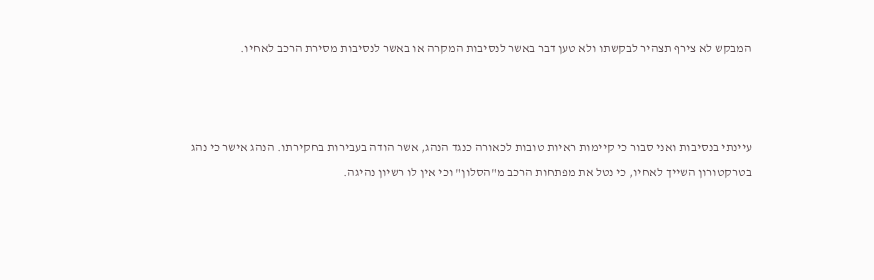המבקש לא צירף תצהיר לבקשתו ולא טען דבר באשר לנסיבות המקרה או באשר לנסיבות מסירת הרכב לאחיו.



עיינתי בנסיבות ואני סבור כי קיימות ראיות טובות לכאורה כנגד הנהג, אשר הודה בעבירות בחקירתו. הנהג אישר כי נהג בטרקטורון השייך לאחיו, כי נטל את מפתחות הרכב מ"הסלון" וכי אין לו רשיון נהיגה.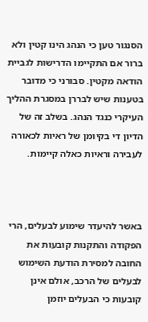הסנגור טען כי הנהג הינו קטין ולא ברור אם התקיימו הדרישות לגביית הודאה מקטין. סבורני כי מדובר בטענות שיש לבררן במסגרת ההליך העיקרי כנגד הנהג. בשלב זה של הדיון די בקיומן של ראיות לכאורה לעבירה וראיות כאלה קיימות.



באשר להיעדר שימוע לבעלים, הרי הפקודה והתקנות קובעות את החובה למסירת הודעת השימוש לבעלים של הרכב, אולם אינן קובעות כי הבעלים יוזמן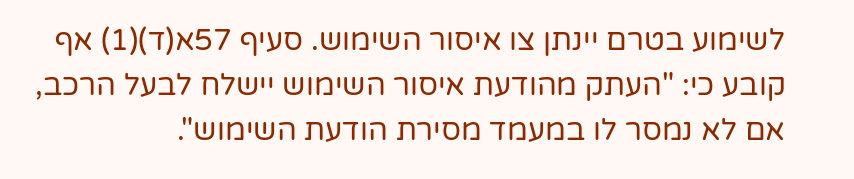לשימוע בטרם יינתן צו איסור השימוש. סעיף 57א(ד)(1) אף קובע כי: "העתק מהודעת איסור השימוש יישלח לבעל הרכב, אם לא נמסר לו במעמד מסירת הודעת השימוש".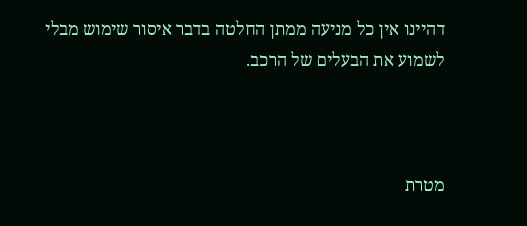דהיינו אין כל מניעה ממתן החלטה בדבר איסור שימוש מבלי לשמוע את הבעלים של הרכב.



מטרת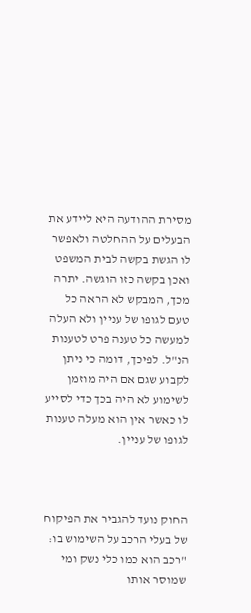מסירת ההודעה היא ליידע את הבעלים על ההחלטה ולאפשר לו הגשת בקשה לבית המשפט ואכן בקשה כזו הוגשה. יתרה מכך, המבקש לא הראה כל טעם לגופו של עניין ולא העלה למעשה כל טענה פרט לטענות הנ"ל. לפיכך, דומה כי ניתן לקבוע שגם אם היה מוזמן לשימוע לא היה בכך כדי לסייע לו כאשר אין הוא מעלה טענות לגופו של עניין.



החוק נועד להגביר את הפיקוח של בעלי הרכב על השימוש בו: "רכב הוא כמו כלי נשק ומי שמוסר אותו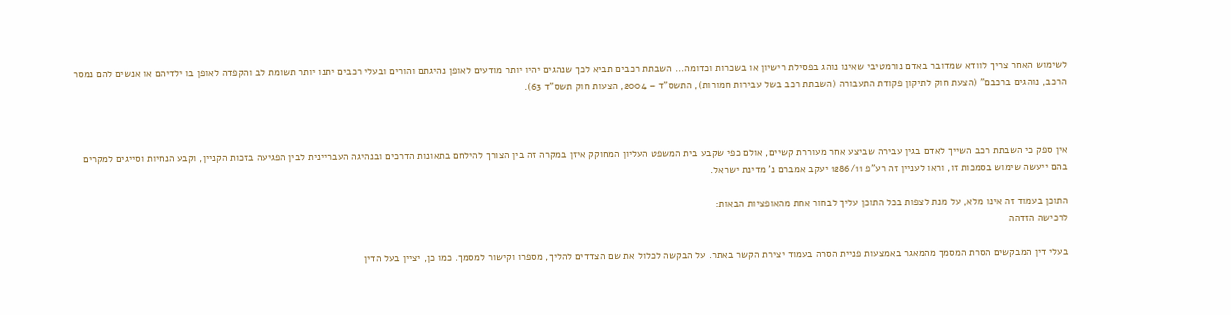לשימוש האחר צריך לוודא שמדובר באדם נורמטיבי שאינו נוהג בפסילת רישיון או בשכרות וכדומה... השבתת רכבים תביא לכך שנהגים יהיו יותר מודעים לאופן נהיגתם והורים ובעלי רכבים יתנו יותר תשומת לב והקפדה לאופן בו ילדיהם או אנשים להם נמסר הרכב, נוהגים ברכבם" (הצעת חוק לתיקון פקודת התעבורה (השבתת רכב בשל עבירות חמורות), התשס"ד – 2004, הצעות חוק תשס"ד 63).



אין ספק כי השבתת רכב השייך לאדם בגין עבירה שביצע אחר מעוררת קשיים, אולם כפי שקבע בית המשפט העליון המחוקק איזן במקרה זה בין הצורך להילחם בתאונות הדרכים ובנהיגה העבריינית לבין הפגיעה בזכות הקניין, וקבע הנחיות וסייגים למקרים בהם ייעשה שימוש בסמכות זו, וראו לעניין זה רע"פ 1286/11 יעקב אמברם נ' מדינת ישראל.

התוכן בעמוד זה אינו מלא, על מנת לצפות בכל התוכן עליך לבחור אחת מהאופציות הבאות:
לרכישה הזדהה

בעלי דין המבקשים הסרת המסמך מהמאגר באמצעות פניית הסרה בעמוד יצירת הקשר באתר. על הבקשה לכלול את שם הצדדים להליך, מספרו וקישור למסמך. כמו כן, יציין בעל הדין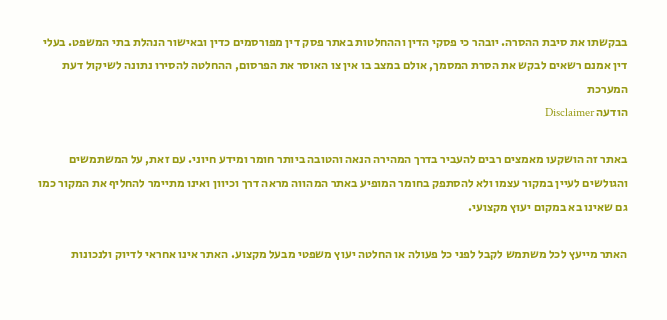בבקשתו את סיבת ההסרה. יובהר כי פסקי הדין וההחלטות באתר פסק דין מפורסמים כדין ובאישור הנהלת בתי המשפט. בעלי דין אמנם רשאים לבקש את הסרת המסמך, אולם במצב בו אין צו האוסר את הפרסום, ההחלטה להסירו נתונה לשיקול דעת המערכת
הודעה Disclaimer

באתר זה הושקעו מאמצים רבים להעביר בדרך המהירה הנאה והטובה ביותר חומר ומידע חיוני. עם זאת, על המשתמשים והגולשים לעיין במקור עצמו ולא להסתפק בחומר המופיע באתר המהווה מראה דרך וכיוון ואינו מתיימר להחליף את המקור כמו גם שאינו בא במקום יעוץ מקצועי.

האתר מייעץ לכל משתמש לקבל לפני כל פעולה או החלטה יעוץ משפטי מבעל מקצוע. האתר אינו אחראי לדיוק ולנכונות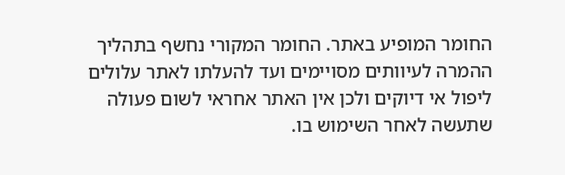החומר המופיע באתר. החומר המקורי נחשף בתהליך ההמרה לעיוותים מסויימים ועד להעלתו לאתר עלולים ליפול אי דיוקים ולכן אין האתר אחראי לשום פעולה שתעשה לאחר השימוש בו.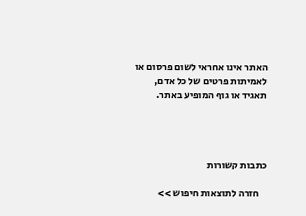האתר אינו אחראי לשום פרסום או לאמיתות פרטים של כל אדם, תאגיד או גוף המופיע באתר.




כתבות קשורות

    חזרה לתוצאות חיפוש >>